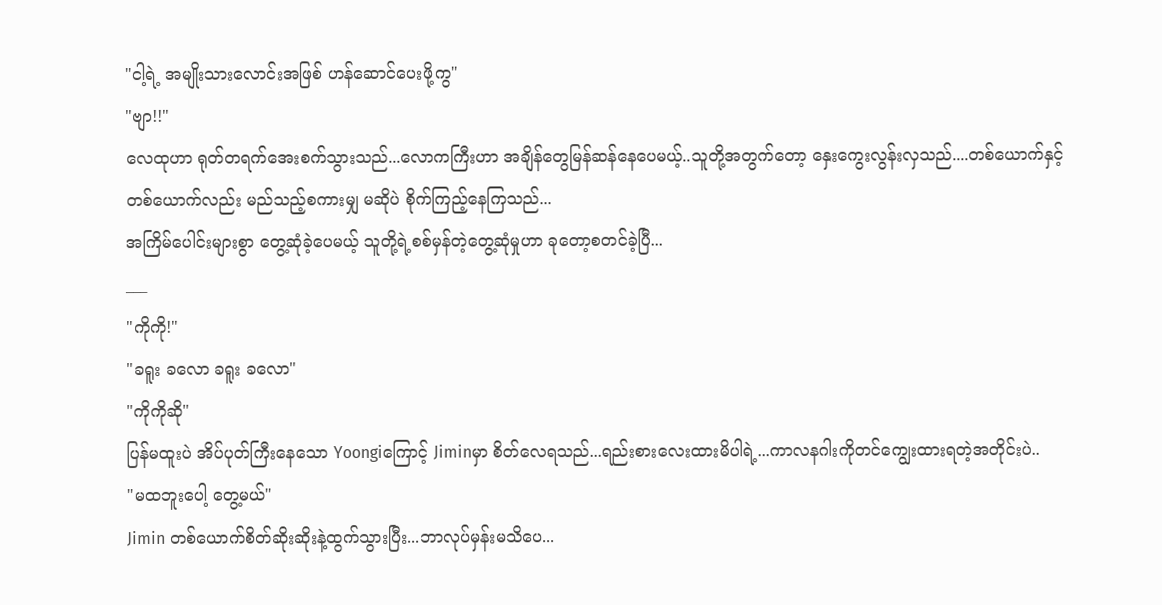"ငါ့ရဲ့ အမျိုးသားလောင်းအဖြစ် ဟန်ဆောင်ပေးဖို့ကွ"
"ဗျာ!!"
လေထုဟာ ရုတ်တရက်အေးစက်သွားသည်...လောကကြီးဟာ အချိန်တွေမြန်ဆန်နေပေမယ့်..သူတို့အတွက်တော့ နှေးကွေးလွန်းလှသည်....တစ်ယောက်နှင့်တစ်ယောက်လည်း မည်သည့်စကားမျှ မဆိုပဲ စိုက်ကြည့်နေကြသည်...
အကြိမ်ပေါင်းများစွာ တွေ့ဆုံခဲ့ပေမယ့် သူတို့ရဲ့စစ်မှန်တဲ့တွေ့ဆုံမှုဟာ ခုတော့စတင်ခဲ့ပြီ...
___
"ကိုကို!"
"ခရူး ခလော ခရူး ခလော"
"ကိုကိုဆို"
ပြန်မထူးပဲ အိပ်ပုတ်ကြီးနေသော Yoongiကြောင့် Jiminမှာ စိတ်လေရသည်...ရည်းစားလေးထားမိပါရဲ့...ကာလနဂါးကိုတင်ကျွေးထားရတဲ့အတိုင်းပဲ..
"မထဘူးပေါ့ တွေ့မယ်"
Jimin တစ်ယောက်စိတ်ဆိုးဆိုးနဲ့ထွက်သွားပြီး...ဘာလုပ်မှန်းမသိပေ...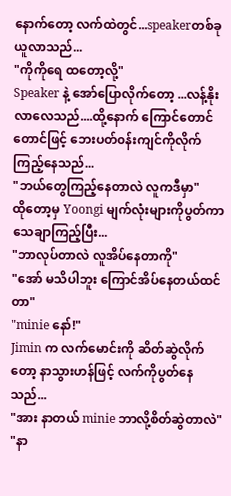နောက်တော့ လက်ထဲတွင်...speakerတစ်ခုယူလာသည်...
"ကိုကိုရေ ထတော့လို့"
Speaker နဲ့ အော်ပြောလိုက်တော့ ...လန့်နိုးလာလေသည်....ထို့နောက် ကြောင်တောင်တောင်ဖြင့် ဘေးပတ်၀န်းကျင်ကိုလိုက်ကြည့်နေသည်...
"ဘယ်တွေကြည့်နေတာလဲ လူကဒီမှာ"
ထိုတော့မှ Yoongi မျက်လုံးများကိုပွတ်ကာသေချာကြည့်ပြီး...
"ဘာလုပ်တာလဲ လူအိပ်နေတာကို"
"အော် မသိပါဘူး ကြောင်အိပ်နေတယ်ထင်တာ"
"minie နော်!"
Jimin က လက်မောင်းကို ဆိတ်ဆွဲလိုက်တော့ နာသွားဟန်ဖြင့် လက်ကိုပွတ်နေသည်...
"အား နာတယ် minie ဘာလို့စိတ်ဆွဲတာလဲ"
"နာ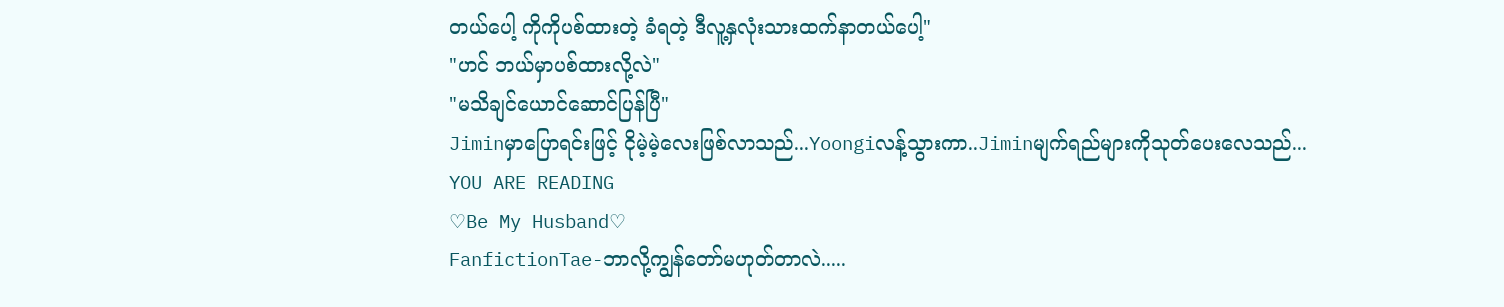တယ်ပေါ့ ကိုကိုပစ်ထားတဲ့ ခံရတဲ့ ဒီလူ့နှလုံးသားထက်နာတယ်ပေါ့"
"ဟင် ဘယ်မှာပစ်ထားလို့လဲ"
"မသိချင်ယောင်ဆောင်ပြန်ပြီ"
Jiminမှာပြောရင်းဖြင့် ငိုမဲ့မဲ့လေးဖြစ်လာသည်...Yoongiလန့်သွားကာ..Jiminမျက်ရည်များကိုသုတ်ပေးလေသည်...
YOU ARE READING
♡Be My Husband♡
FanfictionTae-ဘာလို့ကျွန်တော်မဟုတ်တာလဲ.....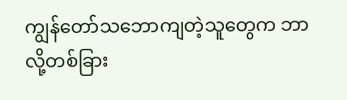ကျွန်တော်သဘောကျတဲ့သူတွေက ဘာလို့တစ်ခြား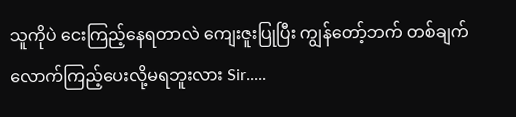သူကိုပဲ ငေးကြည့်နေရတာလဲ ကျေးဇူးပြုပြီး ကျွန်တော့်ဘက် တစ်ချက်လောက်ကြည့်ပေးလို့မရဘူးလား Sir.....